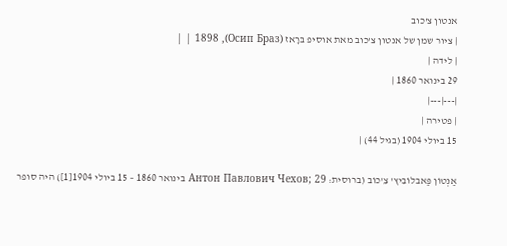אנטון צ'כוב
| ציור שמן של אנטון צ'כוב מאת אוסיפ בּרָאז (Осип Бpaз), 1898 | |
| לידה |
29 בינואר 1860 |
|---|---|
| פטירה |
15 ביולי 1904 (בגיל 44) |

אַנְטוֹן פַּאבלוֹבִיץ' צֵ'כוֹב (ברוסית: Антон Павлович Чехов; 29 בינואר 1860 – 15 ביולי 1904[1]) היה סופר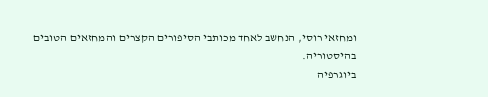ומחזאי רוסי, הנחשב לאחד מכותבי הסיפורים הקצרים והמחזאים הטובים בהיסטוריה.
ביוגרפיה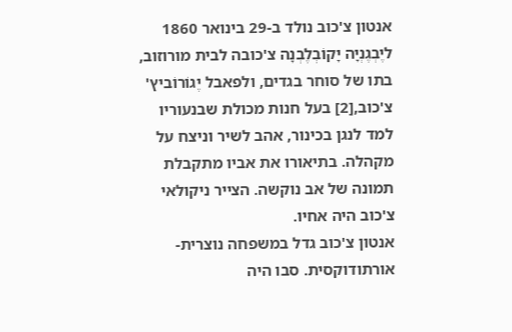אנטון צ'כוב נולד ב-29 בינואר 1860 ליֶבְגֶנְיָה יָקוֹבְלֶבְנָה צ'כובה לבית מורוזוב, בתו של סוחר בגדים, ולפאבל יֶגוֹרוֹביץ' צ'כוב,[2] בעל חנות מכולת שבנעוריו למד לנגן בכינור, אהב לשיר וניצח על מקהלה. בתיאורו את אביו מתקבלת תמונה של אב נוקשה. הצייר ניקולאי צ'כוב היה אחיו.
אנטון צ'כוב גדל במשפחה נוצרית-אורתודוקסית. סבו היה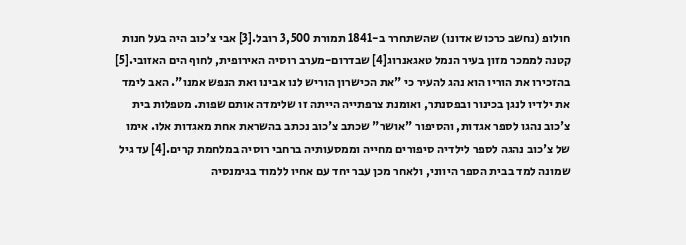חולופ (נחשב כרכוש אדונו) שהשתחרר ב-1841 תמורת 3,500 רובל.[3] אבי צ'כוב היה בעל חנות קטנה לממכר מזון בעיר הנמל טאגאנרוג[4] שבדרום-מערב רוסיה האירופית, לחוף הים האזובי.[5] בהזכירו את הוריו הוא נהג להעיר כי "את הכישרון הוריש לנו אבינו ואת הנפש אמנו". האב לימד את ילדיו לנגן בכינור ובפסנתר, ואומנת צרפתייה הייתה זו שלימדה אותם שפות. מטפלות בית צ'כוב נהגו לספר אגדות, והסיפור "אושר" שכתב צ'כוב נכתב בהשראת אחת מאגדות אלו. אימו של צ'כוב נהגה לספר לילדיה סיפורים מחייה וממסעותיה ברחבי רוסיה במלחמת קרים.[4] עד גיל שמונה למד בבית הספר היווני, ולאחר מכן עבר יחד עם אחיו ללמוד בגימנסיה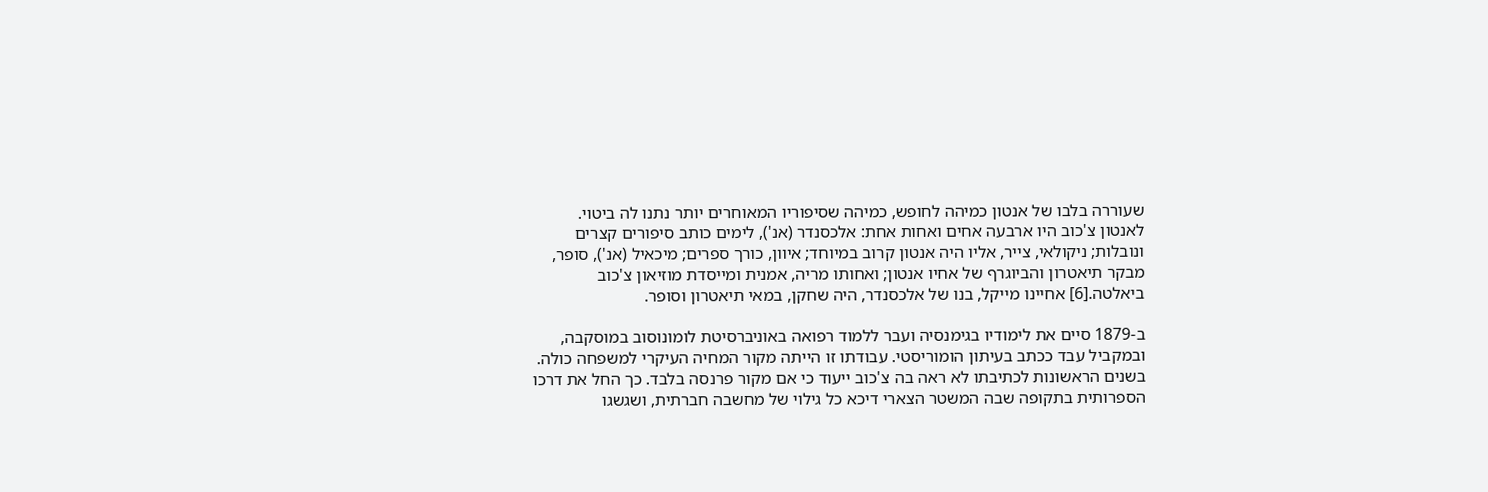שעוררה בלבו של אנטון כמיהה לחופש, כמיהה שסיפוריו המאוחרים יותר נתנו לה ביטוי.
לאנטון צ'כוב היו ארבעה אחים ואחות אחת: אלכסנדר (אנ'), לימים כותב סיפורים קצרים ונובלות; ניקולאי, צייר, אליו היה אנטון קרוב במיוחד; איוון, כורך ספרים; מיכאיל (אנ'), סופר, מבקר תיאטרון והביוגרף של אחיו אנטון; ואחותו מריה, אמנית ומייסדת מוזיאון צ'כוב ביאלטה.[6] אחיינו מייקל, בנו של אלכסנדר, היה שחקן, במאי תיאטרון וסופר.

ב-1879 סיים את לימודיו בגימנסיה ועבר ללמוד רפואה באוניברסיטת לומונוסוב במוסקבה, ובמקביל עבד ככתב בעיתון הומוריסטי. עבודתו זו הייתה מקור המחיה העיקרי למשפחה כולה.
בשנים הראשונות לכתיבתו לא ראה בה צ'כוב ייעוד כי אם מקור פרנסה בלבד. כך החל את דרכו הספרותית בתקופה שבה המשטר הצארי דיכא כל גילוי של מחשבה חברתית, ושגשגו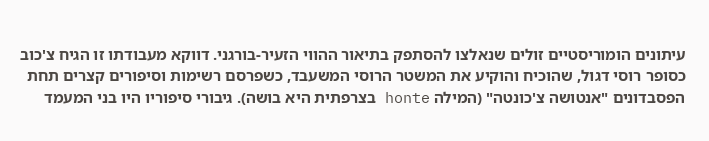עיתונים הומוריסטיים זולים שנאלצו להסתפק בתיאור ההווי הזעיר-בורגני. דווקא מעבודתו זו הגיח צ'כוב כסופר רוסי דגול, שהוכיח והוקיע את המשטר הרוסי המשעבד, כשפרסם רשימות וסיפורים קצרים תחת הפסבדונים "אנטושה צ'כונטה" (המילה honte בצרפתית היא בושה). גיבורי סיפוריו היו בני המעמד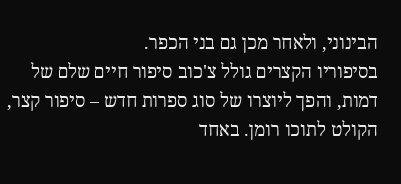הבינוני, ולאחר מכן גם בני הכפר.
בסיפוריו הקצרים גולל צ'כוב סיפור חיים שלם של דמות, והפך ליוצרו של סוג ספרות חדש – סיפור קצר, הקולט לתוכו רומן. באחד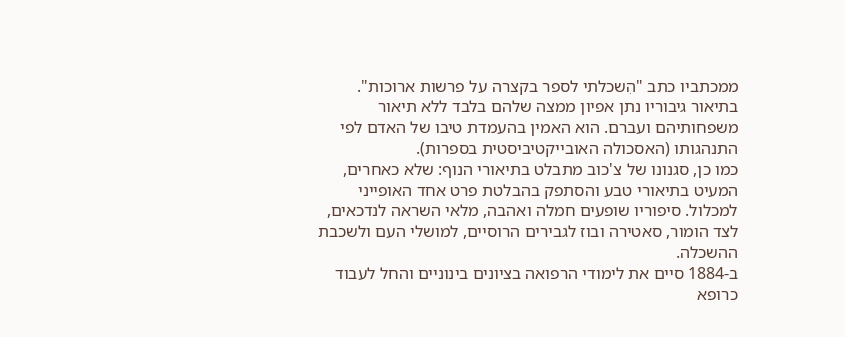ממכתביו כתב "הִשכלתי לספר בקצרה על פרשות ארוכות". בתיאור גיבוריו נתן אפיון ממצה שלהם בלבד ללא תיאור משפחותיהם ועברם. הוא האמין בהעמדת טיבו של האדם לפי התנהגותו (האסכולה האובייקטיביסטית בספרות).
כמו כן, סגנונו של צ'כוב מתבלט בתיאורי הנוף: שלא כאחרים, המעיט בתיאורי טבע והסתפק בהבלטת פרט אחד האופייני למכלול. סיפוריו שופעים חמלה ואהבה, מלאי השראה לנדכאים, לצד הומור, סאטירה ובוז לגבירים הרוסיים, למושלי העם ולשכבת ההשכלה.
ב-1884 סיים את לימודי הרפואה בציונים בינוניים והחל לעבוד כרופא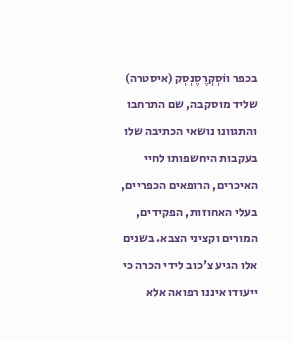בכפר ווֹסְקְרֶסֶנְסְק (איסטרה) שליד מוסקבה, שם התרחבו והתגוונו נושאי הכתיבה שלו בעקבות היחשפותו לחיי האיכרים, הרופאים הכפריים, בעלי האחוזות, הפקידים, המורים וקציני הצבא. בשנים אלו הגיע צ'כוב לידי הכרה כי ייעודו איננו רפואה אלא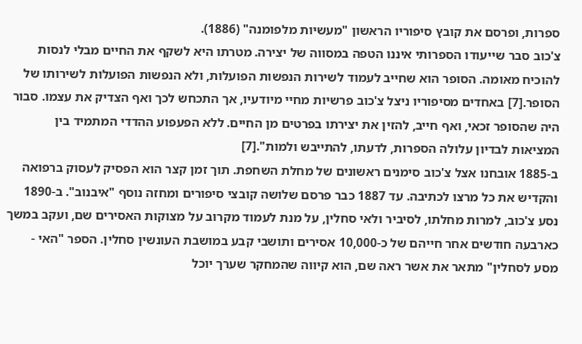ספרות, ופרסם את קובץ סיפוריו הראשון "מעשיות מלפומנה" (1886).
צ'כוב סבר שייעודו הספרותי איננו הטפה במסווה של יצירה. מטרתו היא לשקף את החיים מבלי לנסות להוכיח מאומה. הסופר הוא שחייב לעמוד לשירות הנפשות הפועלות, ולא הנפשות הפועלות לשירותו של הסופר.[7] באחדים מסיפוריו ניצל צ'כוב פרשיות מחיי מיודעיו, אך התכחש לכך ואף הצדיק את עצמו. סבור היה שהסופר זכאי, ואף חייב, להזין את יצירתו בפרטים מן החיים. ללא הפעפוע ההדדי המתמיד בין המציאות לבדיון עלולה הספרות, לדעתו, להתייבש ולמות".[7]
ב-1885 אובחנו אצל צ'כוב סימנים ראשונים של מחלת השחפת. תוך זמן קצר הוא הפסיק לעסוק ברפואה והקדיש את כל מרצו לכתיבה. עד 1887 כבר פרסם שלושה קובצי סיפורים ומחזה נוסף "איבנוב". ב-1890 נסע צ'כוב, למרות מחלתו, לסיביר ולאי סחלין, על מנת לעמוד מקרוב על מצוקות האסירים שם, ועקב במשך כארבעה חודשים אחר חייהם של כ-10,000 אסירים ותושבי קבע במושבת העונשין סחלין. הספר "האי - מסע לסחלין" מתאר את אשר ראה שם, הוא קיווה שהמחקר שערך יוכל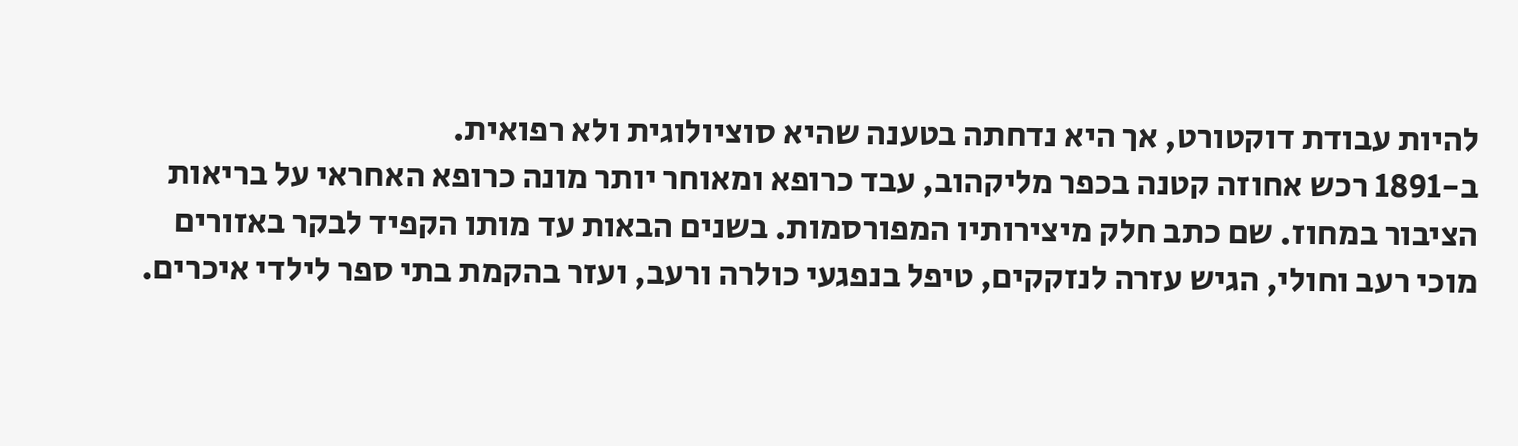להיות עבודת דוקטורט, אך היא נדחתה בטענה שהיא סוציולוגית ולא רפואית.
ב-1891 רכש אחוזה קטנה בכפר מליקהוב, עבד כרופא ומאוחר יותר מונה כרופא האחראי על בריאות הציבור במחוז. שם כתב חלק מיצירותיו המפורסמות. בשנים הבאות עד מותו הקפיד לבקר באזורים מוכי רעב וחולי, הגיש עזרה לנזקקים, טיפל בנפגעי כולרה ורעב, ועזר בהקמת בתי ספר לילדי איכרים.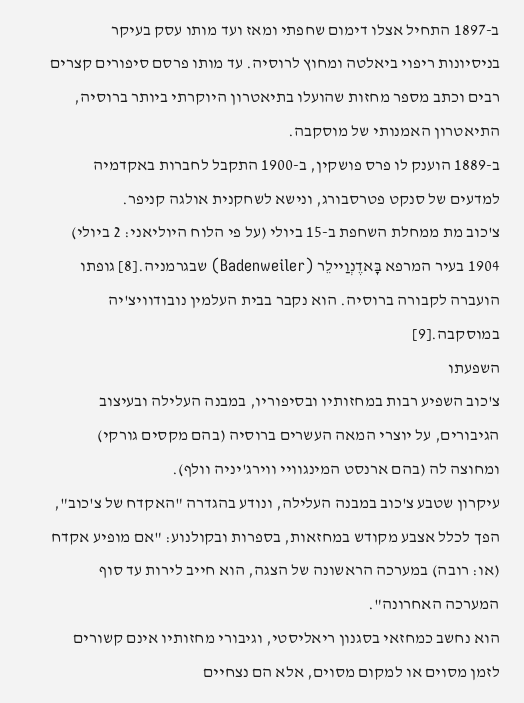ב-1897 התחיל אצלו דימום שחפתי ומאז ועד מותו עסק בעיקר בניסיונות ריפוי ביאלטה ומחוץ לרוסיה. עד מותו פרסם סיפורים קצרים רבים וכתב מספר מחזות שהועלו בתיאטרון היוקרתי ביותר ברוסיה, התיאטרון האמנותי של מוסקבה.
ב-1889 הוענק לו פרס פושקין, ב-1900 התקבל לחברות באקדמיה למדעים של סנקט פטרסבורג, ונישא לשחקנית אולגה קניפר.
צ'כוב מת ממחלת השחפת ב-15 ביולי (על פי הלוח היוליאני: 2 ביולי) 1904 בעיר המרפא בָּאדֶנְוַיילֵר (Badenweiler) שבגרמניה.[8] גופתו הועברה לקבורה ברוסיה. הוא נקבר בבית העלמין נובודוויצ'יה במוסקבה.[9]
השפעתו
צ'כוב השפיע רבות במחזותיו ובסיפוריו, במבנה העלילה ובעיצוב הגיבורים, על יוצרי המאה העשרים ברוסיה (בהם מקסים גורקי) ומחוצה לה (בהם ארנסט המינגוויי ווירג'יניה וולף).
עיקרון שטבע צ'כוב במבנה העלילה, ונודע בהגדרה "האקדח של צ'כוב", הפך לכלל אצבע מקודש במחזאות, בספרות ובקולנוע: "אם מופיע אקדח (או: רובה) במערכה הראשונה של הצגה, הוא חייב לירות עד סוף המערכה האחרונה".
הוא נחשב כמחזאי בסגנון ריאליסטי, וגיבורי מחזותיו אינם קשורים לזמן מסוים או למקום מסוים, אלא הם נצחיים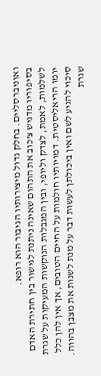ואוניברסליים. בחלק גדול מיצירותיו הגיבור הוא רופא.
בסיפוריו מדגיש צ'כוב את התהום שאינה ניתנת לגישור בין חתירת האדם לשלמות, לאמת, לצדק וליופי, ובין המגבלות הנוקשות המעיקות על שגרת יומו הריאליסטית. דמויותיו חולמות על החיים הטובים, אך אין להן כלל סיכוי להגיע לשם ואין ביכולתן לעשות דבר על מנת לשנות את מצבן בהווה. שגרת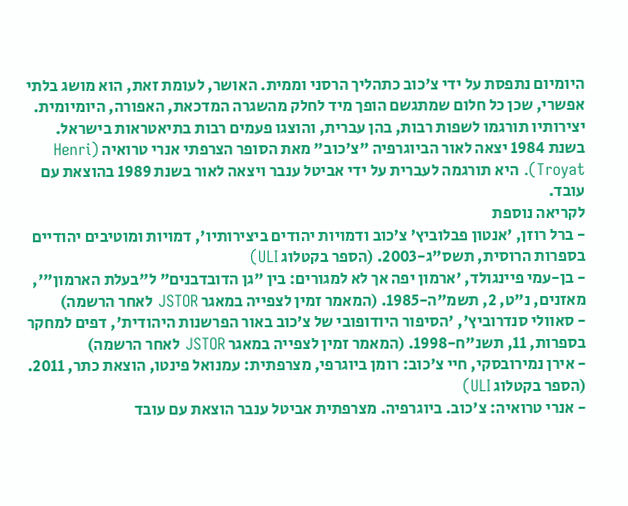היומיום נתפסת על ידי צ'כוב כתהליך הרסני וממית. האושר, לעומת זאת, הוא מושג בלתי אפשרי, שכן כל חלום שמתגשם הופך מיד לחלק מהשגרה המדכאת, האפורה, היומיומית.
יצירותיו תורגמו לשפות רבות, בהן עברית, והוצגו פעמים רבות בתיאטראות בישראל.
בשנת 1984 יצאה לאור הביוגרפיה "צ'כוב" מאת הסופר הצרפתי אנרי טרואיה (Henri Troyat). היא תורגמה לעברית על ידי אביטל ענבר ויצאה לאור בשנת 1989 בהוצאת עם עובד.
לקריאה נוספת
- ברל רוזן, 'אנטון פבלוביץ’ צ’כוב ודמויות יהודים ביצירותיו', דמויות ומוטיבים יהודיים בספרות הרוסית, תשס"ג-2003. (הספר בקטלוג ULI)
- בן-עמי פיינגולד, 'ארמון יפה אך לא למגורים: בין "גן הדובדבנים" ל"בעלת הארמון"', מאזנים, נ"ט, 2, תשמ"ה-1985. (המאמר זמין לצפייה במאגר JSTOR לאחר הרשמה)
- סאוולי סנדרוביץ', 'הסיפור היודופובי של צ’כוב באור הפרשנות היהודית', דפים למחקר בספרות, 11, תשנ"ח-1998. (המאמר זמין לצפייה במאגר JSTOR לאחר הרשמה)
- אירן נמירובסקי, חיי צ'כוב: רומן ביוגרפי, מצרפתית: עמנואל פינטו, הוצאת כתר, 2011. (הספר בקטלוג ULI)
- אנרי טרואיה: צ'כוב. ביוגרפיה. מצרפתית אביטל ענבר הוצאת עם עובד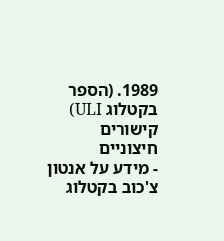1989. (הספר בקטלוג ULI)
קישורים חיצוניים
- מידע על אנטון צ'כוב בקטלוג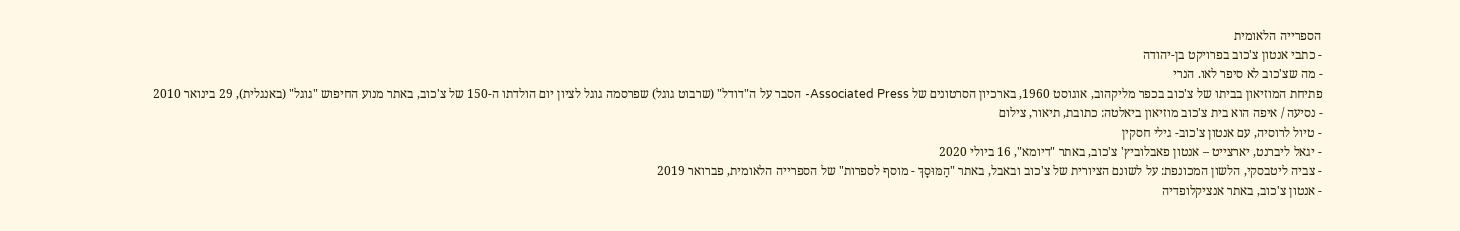הספרייה הלאומית
- כתבי אנטון צ'כוב בפרויקט בן-יהודה
- מה שצ'כוב לא סיפר לאו. הנרי
פתיחת המוזיאון בביתו של צ'כוב בכפר מליקהוב, אוגוסט 1960, בארכיון הסרטונים של Associated Press- הסבר על ה"דודל" (שרבוט גוגל) שפרסמה גוגל לציון יום הולדתו ה-150 של צ'כוב, באתר מנוע החיפוש "גוגל" (באנגלית), 29 בינואר 2010
- נסיעה / איפה הוא בית צ'כוב מוזיאון ביאלטה: כתובת, תיאור, צילום
- טיול לרוסיה, עם אנטון צ'כוב- גילי חסקין
- יגאל ליברנט, יארצייט – אנטון פאבלוביץ' צ'כוב, באתר "דיומא", 16 ביולי 2020
- צביה ליטבסקי, הלשון המכונפת: על לשונם הציורית של צ'כוב ובאבל, באתר "הַמּוּסָךְ - מוסף לספרות" של הספרייה הלאומית, פברואר 2019
- אנטון צ'כוב, באתר אנציקלופדיה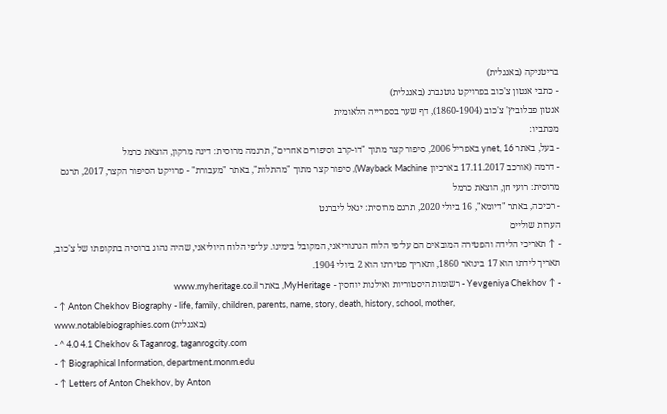בריטניקה (באנגלית)
- כתבי אנטון צ'כוב בפרויקט גוטנברג (באנגלית)
אנטון פבלוביץ' צ'כוב (1860-1904), דף שער בספרייה הלאומית
מכּתביו:
- בעל, באתר ynet, 16 באפריל 2006, סיפור קצר מתוך "דו-קרב וסיפורים אחרים", תרגמה מרוסית: דינה מרקון, הוצאת כרמל
- דרמה (אורכב 17.11.2017 בארכיון Wayback Machine), סיפור קצר מתוך "מהתלות", באתר "מעבורת" - פרויקט הסיפור הקצר, 2017, תרגם מרוסית: רועי חן, הוצאת כרמל
- רכיכה, באתר "דיומא", 16 ביולי 2020, תרגם מרוסית: יגאל ליברנט
הערות שוליים
- ↑ תאריכי הלידה והפטירה המובאים הם על־פי הלוח הגרגוריאני, המקובל בימינו. על־פי הלוח היוליאני, שהיה נהוג ברוסיה בתקופתו של צ'כוב, תאריך לידתו הוא 17 בינואר 1860, ותאריך פטירתו הוא 2 ביולי 1904.
- ↑ Yevgeniya Chekhov - רשומות היסטוריות ואילנות יוחסין - MyHeritage, באתר www.myheritage.co.il
- ↑ Anton Chekhov Biography - life, family, children, parents, name, story, death, history, school, mother, www.notablebiographies.com (באנגלית)
- ^ 4.0 4.1 Chekhov & Taganrog, taganrogcity.com
- ↑ Biographical Information, department.monm.edu
- ↑ Letters of Anton Chekhov, by Anton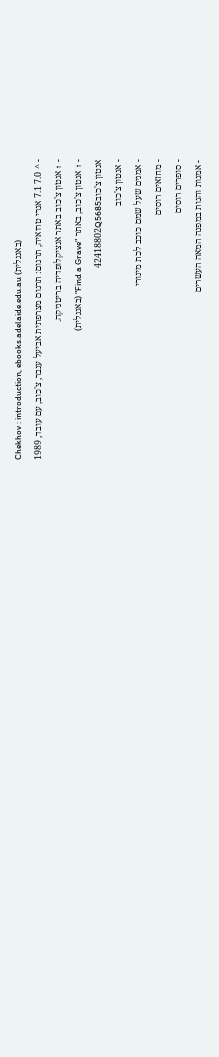Chekhov : introduction, ebooks.adelaide.edu.au (באנגלית)
- ^ 7.0 7.1 אנרי טרואיה, תרגום: תרגום מצרפתית אביעל ענבר, צ'כוב, עם עובד, 1989
- ↑ אנטון צ'כוב באתר אנציקלופדיה בריטניקה.
- ↑ אנטון צ'כוב, באתר "Find a Grave" (באנגלית)
אנטון צ'כוב42418802Q5685
- אנטון צ'כוב
- אמנים שעל שמם כוכב לכת מינורי
- מחזאים רוסים
- סופרים רוסים
- אמנות והגות במפנה המאה העשרים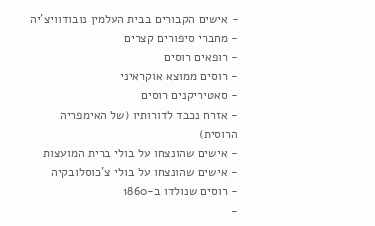- אישים הקבורים בבית העלמין נובודוויצ'יה
- מחברי סיפורים קצרים
- רופאים רוסים
- רוסים ממוצא אוקראיני
- סאטיריקנים רוסים
- אזרח נכבד לדורותיו (של האימפריה הרוסית)
- אישים שהונצחו על בולי ברית המועצות
- אישים שהונצחו על בולי צ'כוסלובקיה
- רוסים שנולדו ב-1860
-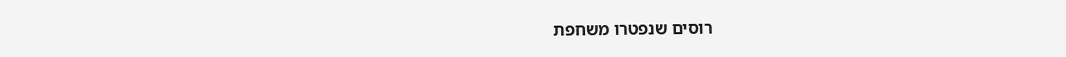רוסים שנפטרו משחפת